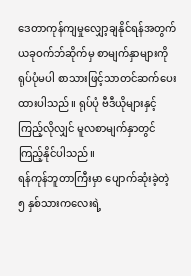ဒေတာကုန်ကျမှုလျှော့ချနိုင်ရန်အတွက် ယခုဝက်ဘ်ဆိုက်မှ စာမျက်နှာများကို ရုပ်ပုံမပါ စာသားဖြင့်သာတင်ဆက်ပေးထားပါသည်။ ရုပ်ပုံ ဗီဒီယိုများနှင့် ကြည့်လိုလျှင် မူလစာမျက်နှာတွင်ကြည့်နိုင်ပါသည်။
ရန်ကုန်ဘူတာကြီးမှာ ပျောက်ဆုံးခဲ့တဲ့ ၅ နှစ်သားကလေးရဲ့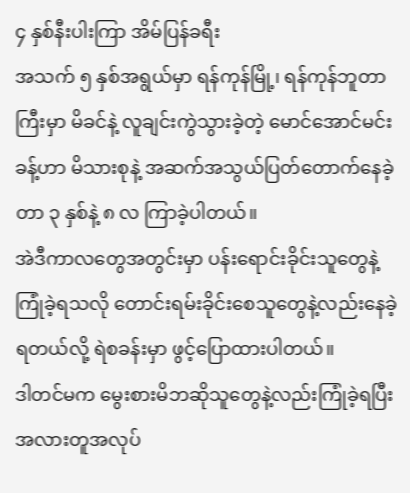၄ နှစ်နီးပါးကြာ အိမ်ပြန်ခရီး
အသက် ၅ နှစ်အရွယ်မှာ ရန်ကုန်မြို့၊ ရန်ကုန်ဘူတာကြီးမှာ မိခင်နဲ့ လူချင်းကွဲသွားခဲ့တဲ့ မောင်အောင်မင်းခန့်ဟာ မိသားစုနဲ့ အဆက်အသွယ်ပြတ်တောက်နေခဲ့တာ ၃ နှစ်နဲ့ ၈ လ ကြာခဲ့ပါတယ်။
အဲဒီကာလတွေအတွင်းမှာ ပန်းရောင်းခိုင်းသူတွေနဲ့ ကြုံခဲ့ရသလို တောင်းရမ်းခိုင်းစေသူတွေနဲ့လည်းနေခဲ့ရတယ်လို့ ရဲစခန်းမှာ ဖွင့်ပြောထားပါတယ်။
ဒါတင်မက မွေးစားမိဘဆိုသူတွေနဲ့လည်းကြုံခဲ့ရပြီး အလားတူအလုပ်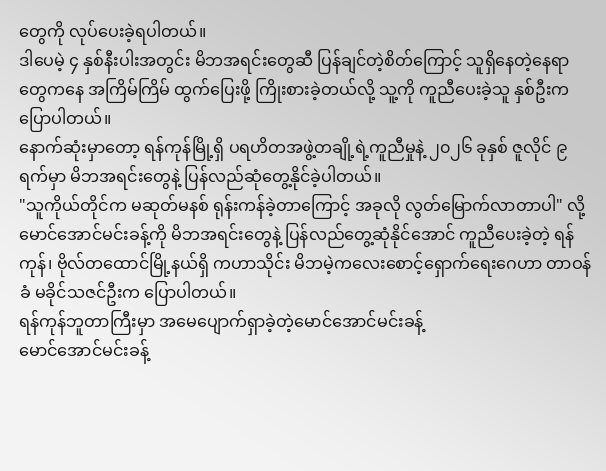တွေကို လုပ်ပေးခဲ့ရပါတယ်။
ဒါပေမဲ့ ၄ နှစ်နီးပါးအတွင်း မိဘအရင်းတွေဆီ ပြန်ချင်တဲ့စိတ်ကြောင့် သူရှိနေတဲ့နေရာတွေကနေ အကြိမ်ကြိမ် ထွက်ပြေးဖို့ ကြိုးစားခဲ့တယ်လို့ သူ့ကို ကူညီပေးခဲ့သူ နှစ်ဦးက ပြောပါတယ်။
နောက်ဆုံးမှာတော့ ရန်ကုန်မြို့ရှိ ပရဟိတအဖွဲ့တချို့ရဲ့ကူညီမှုနဲ့ ၂၀၂၆ ခုနှစ် ဇူလိုင် ၉ ရက်မှာ မိဘအရင်းတွေနဲ့ ပြန်လည်ဆုံတွေ့နိုင်ခဲ့ပါတယ်။
"သူကိုယ်တိုင်က မဆုတ်မနစ် ရုန်းကန်ခဲ့တာကြောင့် အခုလို လွတ်မြောက်လာတာပါ" လို့ မောင်အောင်မင်းခန့်ကို မိဘအရင်းတွေနဲ့ ပြန်လည်တွေ့ဆုံနိုင်အောင် ကူညီပေးခဲ့တဲ့ ရန်ကုန်၊ ဗိုလ်တထောင်မြို့နယ်ရှိ ကဟာသိုင်း မိဘမဲ့ကလေးစောင့်ရှောက်ရေးဂေဟာ တာဝန်ခံ မခိုင်သဇင်ဦးက ပြောပါတယ်။
ရန်ကုန်ဘူတာကြီးမှာ အမေပျောက်ရှာခဲ့တဲ့မောင်အောင်မင်းခန့်
မောင်အောင်မင်းခန့်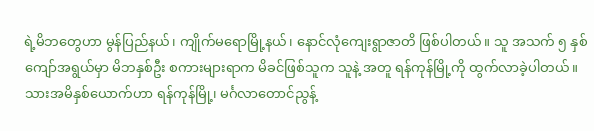ရဲ့မိဘတွေဟာ မွန်ပြည်နယ်၊ ကျိုက်မရောမြို့နယ်၊ နောင်လုံကျေးရွာဇာတိ ဖြစ်ပါတယ်။ သူ အသက် ၅ နှစ်ကျော်အရွယ်မှာ မိဘနှစ်ဦး စကားများရာက မိခင်ဖြစ်သူက သူနဲ့ အတူ ရန်ကုန်မြို့ကို ထွက်လာခဲ့ပါတယ်။
သားအမိနှစ်ယောက်ဟာ ရန်ကုန်မြို့၊ မင်္ဂလာတောင်ညွန့်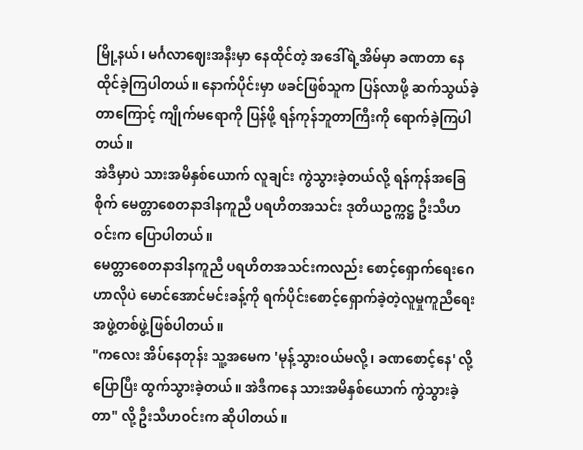မြို့နယ်၊ မင်္ဂလာဈေးအနီးမှာ နေထိုင်တဲ့ အဒေါ်ရဲ့အိမ်မှာ ခဏတာ နေထိုင်ခဲ့ကြပါတယ်။ နောက်ပိုင်းမှာ ဖခင်ဖြစ်သူက ပြန်လာဖို့ ဆက်သွယ်ခဲ့တာကြောင့် ကျိုက်မရောကို ပြန်ဖို့ ရန်ကုန်ဘူတာကြီးကို ရောက်ခဲ့ကြပါတယ်။
အဲဒီမှာပဲ သားအမိနှစ်ယောက် လူချင်း ကွဲသွားခဲ့တယ်လို့ ရန်ကုန်အခြေစိုက် မေတ္တာစေတနာဒါနကူညီ ပရဟိတအသင်း ဒုတိယဥက္ကဋ္ဌ ဦးသီဟဝင်းက ပြောပါတယ်။
မေတ္တာစေတနာဒါနကူညီ ပရဟိတအသင်းကလည်း စောင့်ရှောက်ရေးဂေဟာလိုပဲ မောင်အောင်မင်းခန့်ကို ရက်ပိုင်းစောင့်ရှောက်ခဲ့တဲ့လူမှုကူညီရေးအဖွဲ့တစ်ဖွဲ့ဖြစ်ပါတယ်။
"ကလေး အိပ်နေတုန်း သူ့အမေက 'မုန့်သွားဝယ်မလို့၊ ခဏစောင့်နေ' လို့ ပြောပြီး ထွက်သွားခဲ့တယ်။ အဲဒီကနေ သားအမိနှစ်ယောက် ကွဲသွားခဲ့တာ" လို့ ဦးသီဟဝင်းက ဆိုပါတယ်။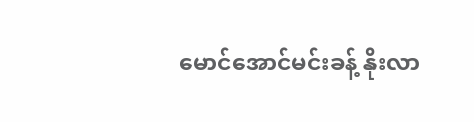မောင်အောင်မင်းခန့် နိုးလာ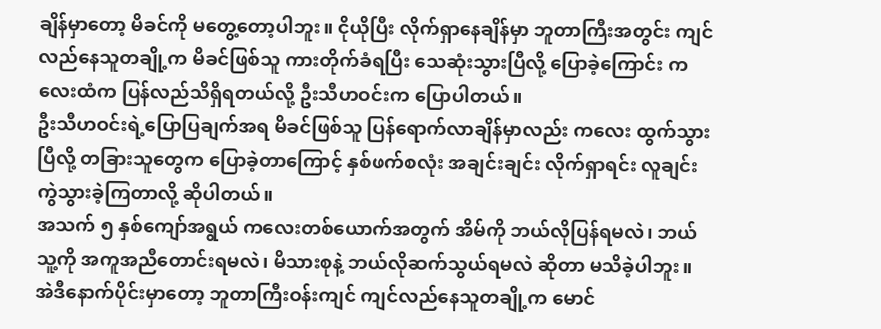ချိန်မှာတော့ မိခင်ကို မတွေ့တော့ပါဘူး။ ငိုယိုပြီး လိုက်ရှာနေချိန်မှာ ဘူတာကြီးအတွင်း ကျင်လည်နေသူတချို့က မိခင်ဖြစ်သူ ကားတိုက်ခံရပြီး သေဆုံးသွားပြီလို့ ပြောခဲ့ကြောင်း ကလေးထံက ပြန်လည်သိရှိရတယ်လို့ ဦးသီဟဝင်းက ပြောပါတယ်။
ဦးသီဟဝင်းရဲ့ပြောပြချက်အရ မိခင်ဖြစ်သူ ပြန်ရောက်လာချိန်မှာလည်း ကလေး ထွက်သွားပြီလို့ တခြားသူတွေက ပြောခဲ့တာကြောင့် နှစ်ဖက်စလုံး အချင်းချင်း လိုက်ရှာရင်း လူချင်းကွဲသွားခဲ့ကြတာလို့ ဆိုပါတယ်။
အသက် ၅ နှစ်ကျော်အရွယ် ကလေးတစ်ယောက်အတွက် အိမ်ကို ဘယ်လိုပြန်ရမလဲ၊ ဘယ်သူ့ကို အကူအညီတောင်းရမလဲ၊ မိသားစုနဲ့ ဘယ်လိုဆက်သွယ်ရမလဲ ဆိုတာ မသိခဲ့ပါဘူး။
အဲဒီနောက်ပိုင်းမှာတော့ ဘူတာကြီးဝန်းကျင် ကျင်လည်နေသူတချို့က မောင်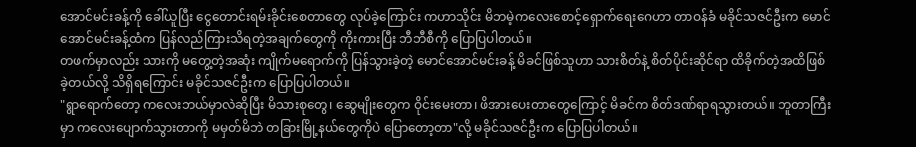အောင်မင်းခန့်ကို ခေါ်ယူပြီး ငွေတောင်းရမ်းခိုင်းစေတာတွေ လုပ်ခဲ့ကြောင်း ကဟာသိုင်း မိဘမဲ့ကလေးစောင့်ရှောက်ရေးဂေဟာ တာဝန်ခံ မခိုင်သဇင်ဦးက မောင်အောင်မင်းခန့်ထံက ပြန်လည်ကြားသိရတဲ့အချက်တွေကို ကိုးကားပြီး ဘီဘီစီကို ပြောပြပါတယ်။
တဖက်မှာလည်း သားကို မတွေ့တဲ့အဆုံး ကျိုက်မရောက်ကို ပြန်သွားခဲ့တဲ့ မောင်အောင်မင်းခန့် မိခင်ဖြစ်သူဟာ သားစိတ်နဲ့ စိတ်ပိုင်းဆိုင်ရာ ထိခိုက်တဲ့အထိဖြစ်ခဲ့တယ်လို့ သိရှိရကြောင်း မခိုင်သဇင်ဦးက ပြောပြပါတယ်။
"ရွာရောက်တော့ ကလေးဘယ်မှာလဲဆိုပြီး မိသားစုတွေ၊ ဆွေမျိုးတွေက ဝိုင်းမေးတာ၊ ဖိအားပေးတာတွေကြောင့် မိခင်က စိတ်ဒဏ်ရာရသွားတယ်။ ဘူတာကြီးမှာ ကလေးပျောက်သွားတာကို မမှတ်မိဘဲ တခြားမြို့နယ်တွေကိုပဲ ပြောတော့တာ"လို့ မခိုင်သဇင်ဦးက ပြောပြပါတယ်။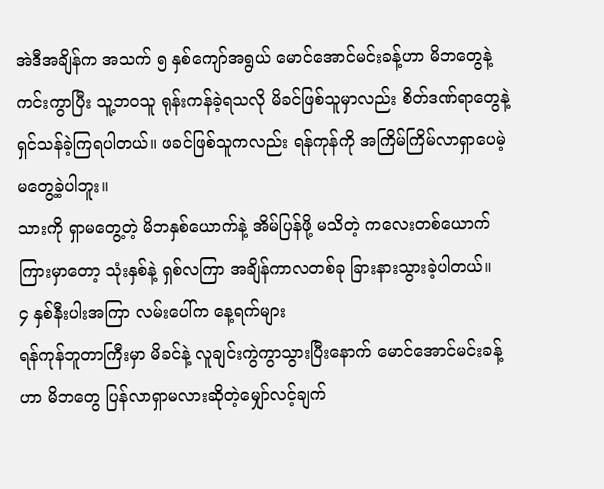အဲဒီအချိန်က အသက် ၅ နှစ်ကျော်အရွယ် မောင်အောင်မင်းခန့်ဟာ မိဘတွေနဲ့ ကင်းကွာပြီး သူ့ဘဝသူ ရုန်းကန်ခဲ့ရသလို မိခင်ဖြစ်သူမှာလည်း စိတ်ဒဏ်ရာတွေနဲ့ ရှင်သန်ခဲ့ကြရပါတယ်။ ဖခင်ဖြစ်သူကလည်း ရန်ကုန်ကို အကြိမ်ကြိမ်လာရှာပေမဲ့ မတွေ့ခဲ့ပါဘူး။
သားကို ရှာမတွေ့တဲ့ မိဘနှစ်ယောက်နဲ့ အိမ်ပြန်ဖို့ မသိတဲ့ ကလေးတစ်ယောက်ကြားမှာတော့ သုံးနှစ်နဲ့ ရှစ်လကြာ အချိန်ကာလတစ်ခု ခြားနားသွားခဲ့ပါတယ်။
၄ နှစ်နီးပါးအကြာ လမ်းပေါ်က နေ့ရက်များ
ရန်ကုန်ဘူတာကြီးမှာ မိခင်နဲ့ လူချင်းကွဲကွာသွားပြီးနောက် မောင်အောင်မင်းခန့်ဟာ မိဘတွေ ပြန်လာရှာမလားဆိုတဲ့မျှော်လင့်ချက်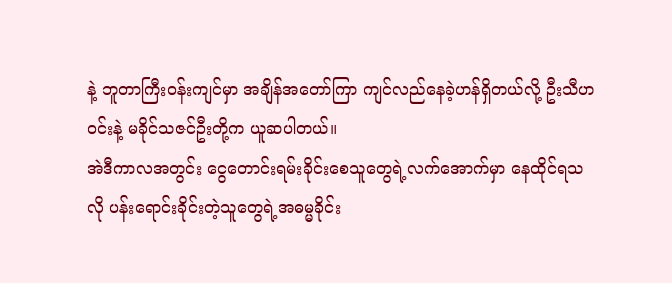နဲ့ ဘူတာကြီးဝန်းကျင်မှာ အချိန်အတော်ကြာ ကျင်လည်နေခဲ့ဟန်ရှိတယ်လို့ ဦးသီဟဝင်းနဲ့ မခိုင်သဇင်ဦးတို့က ယူဆပါတယ်။
အဲဒီကာလအတွင်း ငွေတောင်းရမ်းခိုင်းစေသူတွေရဲ့လက်အောက်မှာ နေထိုင်ရသလို ပန်းရောင်းခိုင်းတဲ့သူတွေရဲ့အဓမ္မခိုင်း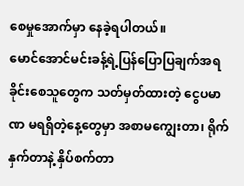စေမှုအောက်မှာ နေခဲ့ရပါတယ်။
မောင်အောင်မင်းခန့်ရဲ့ပြန်ပြောပြချက်အရ ခိုင်းစေသူတွေက သတ်မှတ်ထားတဲ့ ငွေပမာဏ မရရှိတဲ့နေ့တွေမှာ အစာမကျွေးတာ၊ ရိုက်နှက်တာနဲ့ နှိပ်စက်တာ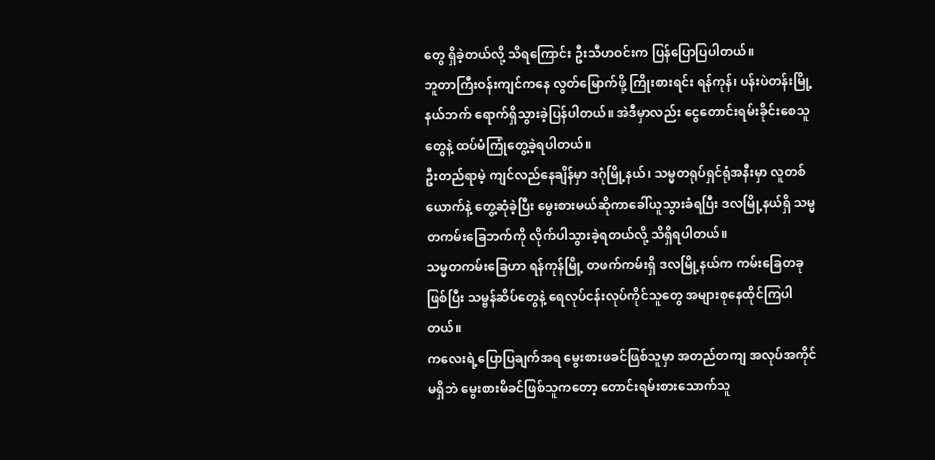တွေ ရှိခဲ့တယ်လို့ သိရကြောင်း ဦးသီဟဝင်းက ပြန်ပြောပြပါတယ်။
ဘူတာကြီးဝန်းကျင်ကနေ လွတ်မြောက်ဖို့ ကြိုးစားရင်း ရန်ကုန်၊ ပန်းပဲတန်းမြို့နယ်ဘက် ရောက်ရှိသွားခဲ့ပြန်ပါတယ်။ အဲဒီမှာလည်း ငွေတောင်းရမ်းခိုင်းစေသူတွေနဲ့ ထပ်မံကြုံတွေ့ခဲ့ရပါတယ်။
ဦးတည်ရာမဲ့ ကျင်လည်နေချိန်မှာ ဒဂုံမြို့နယ်၊ သမ္မတရုပ်ရှင်ရုံအနီးမှာ လူတစ်ယောက်နဲ့ တွေ့ဆုံခဲ့ပြီး မွေးစားမယ်ဆိုကာခေါ်ယူသွားခံရပြီး ဒလမြို့နယ်ရှိ သမ္မတကမ်းခြေဘက်ကို လိုက်ပါသွားခဲ့ရတယ်လို့ သိရှိရပါတယ်။
သမ္မတကမ်းခြေဟာ ရန်ကုန်မြို့ တဖက်ကမ်းရှိ ဒလမြို့နယ်က ကမ်းခြေတခုဖြစ်ပြီး သမ္ဗန်ဆိပ်တွေနဲ့ ရေလုပ်ငန်းလုပ်ကိုင်သူတွေ အများစုနေထိုင်ကြပါတယ်။
ကလေးရဲ့ပြောပြချက်အရ မွေးစားဖခင်ဖြစ်သူမှာ အတည်တကျ အလုပ်အကိုင်မရှိဘဲ မွေးစားမိခင်ဖြစ်သူကတော့ တောင်းရမ်းစားသောက်သူ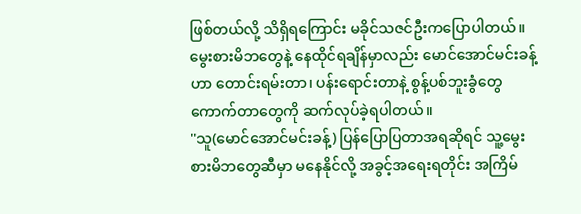ဖြစ်တယ်လို့ သိရှိရကြောင်း မခိုင်သဇင်ဦးကပြောပါတယ်။
မွေးစားမိဘတွေနဲ့ နေထိုင်ရချိန်မှာလည်း မောင်အောင်မင်းခန့်ဟာ တောင်းရမ်းတာ၊ ပန်းရောင်းတာနဲ့ စွန့်ပစ်ဘူးခွံတွေ ကောက်တာတွေကို ဆက်လုပ်ခဲ့ရပါတယ်။
''သူ(မောင်အောင်မင်းခန့်) ပြန်ပြောပြတာအရဆိုရင် သူ့မွေးစားမိဘတွေဆီမှာ မနေနိုင်လို့ အခွင့်အရေးရတိုင်း အကြိမ်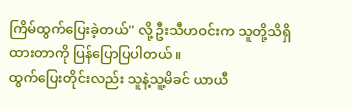ကြိမ်ထွက်ပြေးခဲ့တယ်'' လို့ ဦးသီဟဝင်းက သူတို့သိရှိထားတာကို ပြန်ပြောပြပါတယ်။
ထွက်ပြေးတိုင်းလည်း သူနဲ့သူ့မိခင် ယာယီ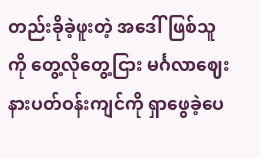တည်းခိုခဲ့ဖူးတဲ့ အဒေါ်ဖြစ်သူကို တွေ့လိုတွေ့ငြား မင်္ဂလာဈေးနားပတ်ဝန်းကျင်ကို ရှာဖွေခဲ့ပေ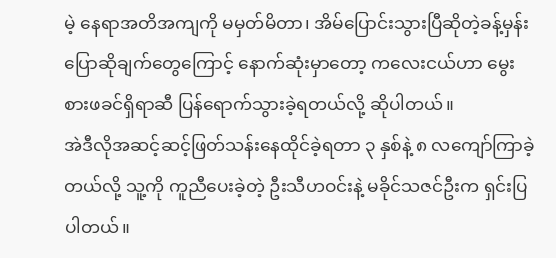မဲ့ နေရာအတိအကျကို မမှတ်မိတာ၊ အိမ်ပြောင်းသွားပြီဆိုတဲ့ခန့်မှန်းပြောဆိုချက်တွေကြောင့် နောက်ဆုံးမှာတော့ ကလေးငယ်ဟာ မွေးစားဖခင်ရှိရာဆီ ပြန်ရောက်သွားခဲ့ရတယ်လို့ ဆိုပါတယ်။
အဲဒီလိုအဆင့်ဆင့်ဖြတ်သန်းနေထိုင်ခဲ့ရတာ ၃ နှစ်နဲ့ ၈ လကျော်ကြာခဲ့တယ်လို့ သူ့ကို ကူညီပေးခဲ့တဲ့ ဦးသီဟဝင်းနဲ့ မခိုင်သဇင်ဦးက ရှင်းပြပါတယ်။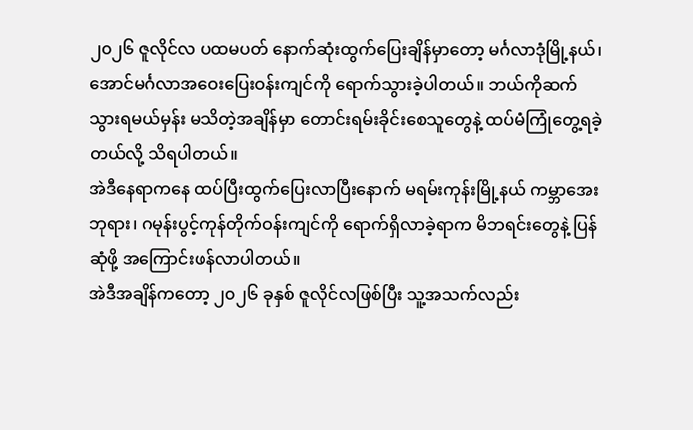၂၀၂၆ ဇူလိုင်လ ပထမပတ် နောက်ဆုံးထွက်ပြေးချိန်မှာတော့ မင်္ဂလာဒုံမြို့နယ်၊ အောင်မင်္ဂလာအဝေးပြေးဝန်းကျင်ကို ရောက်သွားခဲ့ပါတယ်။ ဘယ်ကိုဆက်သွားရမယ်မှန်း မသိတဲ့အချိန်မှာ တောင်းရမ်းခိုင်းစေသူတွေနဲ့ ထပ်မံကြုံတွေ့ရခဲ့တယ်လို့ သိရပါတယ်။
အဲဒီနေရာကနေ ထပ်ပြီးထွက်ပြေးလာပြီးနောက် မရမ်းကုန်းမြို့နယ် ကမ္ဘာအေးဘုရား၊ ဂမုန်းပွင့်ကုန်တိုက်ဝန်းကျင်ကို ရောက်ရှိလာခဲ့ရာက မိဘရင်းတွေနဲ့ ပြန်ဆုံဖို့ အကြောင်းဖန်လာပါတယ်။
အဲဒီအချိန်ကတော့ ၂၀၂၆ ခုနှစ် ဇူလိုင်လဖြစ်ပြီး သူ့အသက်လည်း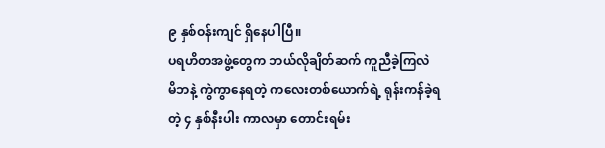၉ နှစ်ဝန်းကျင် ရှိနေပါပြီ။
ပရဟိတအဖွဲ့တွေက ဘယ်လိုချိတ်ဆက် ကူညီခဲ့ကြလဲ
မိဘနဲ့ ကွဲကွာနေရတဲ့ ကလေးတစ်ယောက်ရဲ့ ရုန်းကန်ခဲ့ရတဲ့ ၄ နှစ်နီးပါး ကာလမှာ တောင်းရမ်း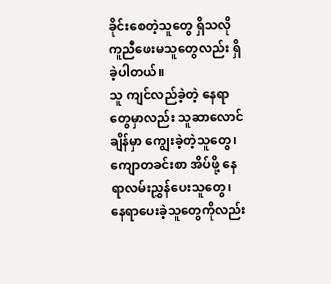ခိုင်းစေတဲ့သူတွေ ရှိသလို ကူညီဖေးမသူတွေလည်း ရှိခဲ့ပါတယ်။
သူ ကျင်လည်ခဲ့တဲ့ နေရာတွေမှာလည်း သူဆာလောင်ချိန်မှာ ကျွေးခဲ့တဲ့သူတွေ၊ ကျောတခင်းစာ အိပ်ဖို့ နေရာလမ်းညွှန်ပေးသူတွေ၊ နေရာပေးခဲ့သူတွေကိုလည်း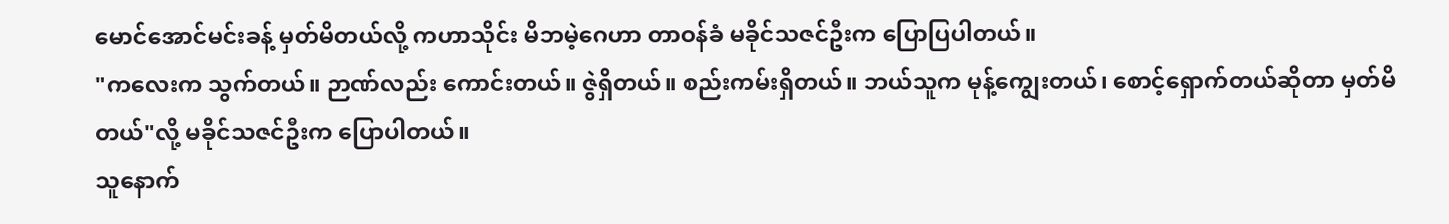မောင်အောင်မင်းခန့် မှတ်မိတယ်လို့ ကဟာသိုင်း မိဘမဲ့ဂေဟာ တာဝန်ခံ မခိုင်သဇင်ဦးက ပြောပြပါတယ်။
"ကလေးက သွက်တယ်။ ဉာဏ်လည်း ကောင်းတယ်။ ဇွဲရှိတယ်။ စည်းကမ်းရှိတယ်။ ဘယ်သူက မုန့်ကျွေးတယ်၊ စောင့်ရှောက်တယ်ဆိုတာ မှတ်မိတယ်"လို့ မခိုင်သဇင်ဦးက ပြောပါတယ်။
သူနောက်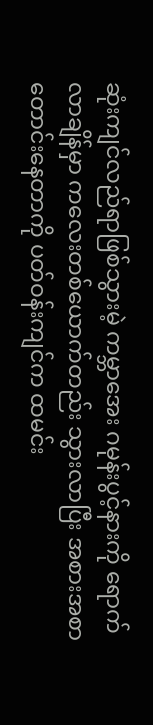ဆုံးကျင်လည်ရာဖြစ်သွားမဲ့ ကမ္ဘာအေး ဂမုန်းပွင့်နားကို ရောက်လာချိန်မှာ ကလေးတစ်ယောက်တည်း သွားလာပြီး အစားအစာတောင်းနေတာကို ပတ်ဝန်းကျင်က ထမင်း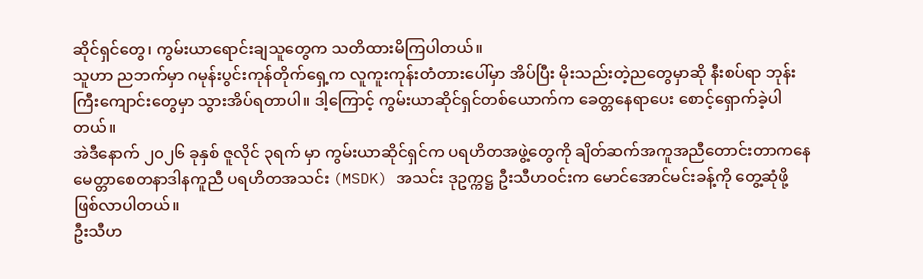ဆိုင်ရှင်တွေ၊ ကွမ်းယာရောင်းချသူတွေက သတိထားမိကြပါတယ်။
သူဟာ ညဘက်မှာ ဂမုန်းပွင်းကုန်တိုက်ရှေ့က လူကူးကုန်းတံတားပေါ်မှာ အိပ်ပြီး မိုးသည်းတဲ့ညတွေမှာဆို နီးစပ်ရာ ဘုန်းကြီးကျောင်းတွေမှာ သွားအိပ်ရတာပါ။ ဒါ့ကြောင့် ကွမ်းယာဆိုင်ရှင်တစ်ယောက်က ခေတ္တနေရာပေး စောင့်ရှောက်ခဲ့ပါတယ်။
အဲဒီနောက် ၂၀၂၆ ခုနှစ် ဇူလိုင် ၃ရက် မှာ ကွမ်းယာဆိုင်ရှင်က ပရဟိတအဖွဲ့တွေကို ချိတ်ဆက်အကူအညီတောင်းတာကနေ မေတ္တာစေတနာဒါနကူညီ ပရဟိတအသင်း (MSDK) အသင်း ဒုဥက္ကဋ္ဌ ဦးသီဟဝင်းက မောင်အောင်မင်းခန့်ကို တွေ့ဆုံဖို့ ဖြစ်လာပါတယ်။
ဦးသီဟ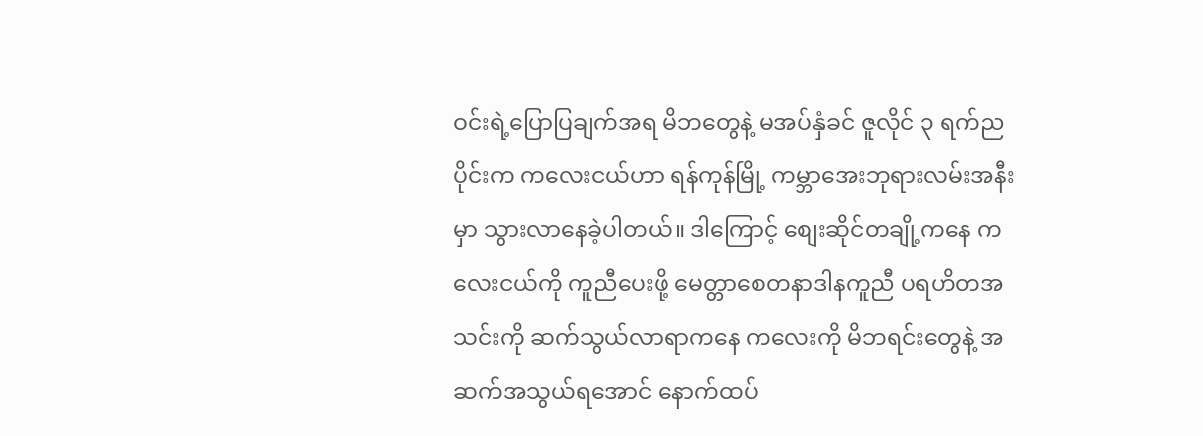ဝင်းရဲ့ပြောပြချက်အရ မိဘတွေနဲ့ မအပ်နှံခင် ဇူလိုင် ၃ ရက်ညပိုင်းက ကလေးငယ်ဟာ ရန်ကုန်မြို့ ကမ္ဘာအေးဘုရားလမ်းအနီးမှာ သွားလာနေခဲ့ပါတယ်။ ဒါကြောင့် စျေးဆိုင်တချို့ကနေ ကလေးငယ်ကို ကူညီပေးဖို့ မေတ္တာစေတနာဒါနကူညီ ပရဟိတအသင်းကို ဆက်သွယ်လာရာကနေ ကလေးကို မိဘရင်းတွေနဲ့ အဆက်အသွယ်ရအောင် နောက်ထပ်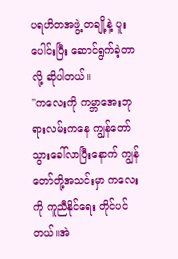ပရဟိတအဖွဲ့ တချို့နဲ့ ပူးပေါင်းပြီး ဆောင်ရွက်ခဲ့တာလို့ ဆိုပါတယ်။
''ကလေးကို ကမ္ဘာအေးဘုရားလမ်းကနေ ကျွန်တော် သွားခေါ်လာပြီးနောက် ကျွန်တော်တို့အသင်းမှာ ကလေးကို ကူညီနိုင်ရေး တိုင်ပင်တယ်။အဲ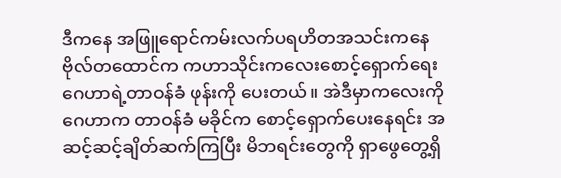ဒီကနေ အဖြူရောင်ကမ်းလက်ပရဟိတအသင်းကနေ ဗိုလ်တထောင်က ကဟာသိုင်းကလေးစောင့်ရှောက်ရေးဂေဟာရဲ့တာဝန်ခံ ဖုန်းကို ပေးတယ်။ အဲဒီမှာကလေးကို ဂေဟာက တာဝန်ခံ မခိုင်က စောင့်ရှောက်ပေးနေရင်း အဆင့်ဆင့်ချိတ်ဆက်ကြပြီး မိဘရင်းတွေကို ရှာဖွေတွေ့ရှိ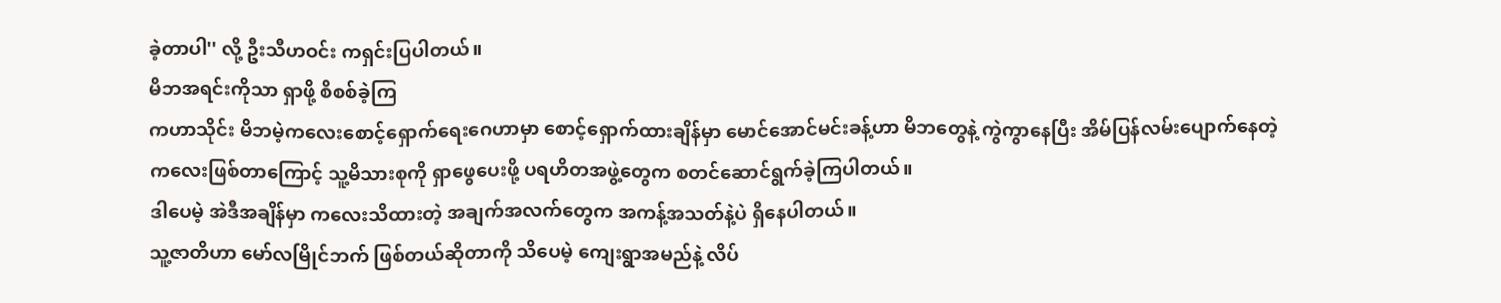ခဲ့တာပါ'' လို့ ဦးသီဟဝင်း ကရှင်းပြပါတယ်။
မိဘအရင်းကိုသာ ရှာဖို့ စိစစ်ခဲ့ကြ
ကဟာသိုင်း မိဘမဲ့ကလေးစောင့်ရှောက်ရေးဂေဟာမှာ စောင့်ရှောက်ထားချိန်မှာ မောင်အောင်မင်းခန့်ဟာ မိဘတွေနဲ့ ကွဲကွာနေပြီး အိမ်ပြန်လမ်းပျောက်နေတဲ့ ကလေးဖြစ်တာကြောင့် သူ့မိသားစုကို ရှာဖွေပေးဖို့ ပရဟိတအဖွဲ့တွေက စတင်ဆောင်ရွက်ခဲ့ကြပါတယ်။
ဒါပေမဲ့ အဲဒီအချိန်မှာ ကလေးသိထားတဲ့ အချက်အလက်တွေက အကန့်အသတ်နဲ့ပဲ ရှိနေပါတယ်။
သူ့ဇာတိဟာ မော်လမြိုင်ဘက် ဖြစ်တယ်ဆိုတာကို သိပေမဲ့ ကျေးရွာအမည်နဲ့ လိပ်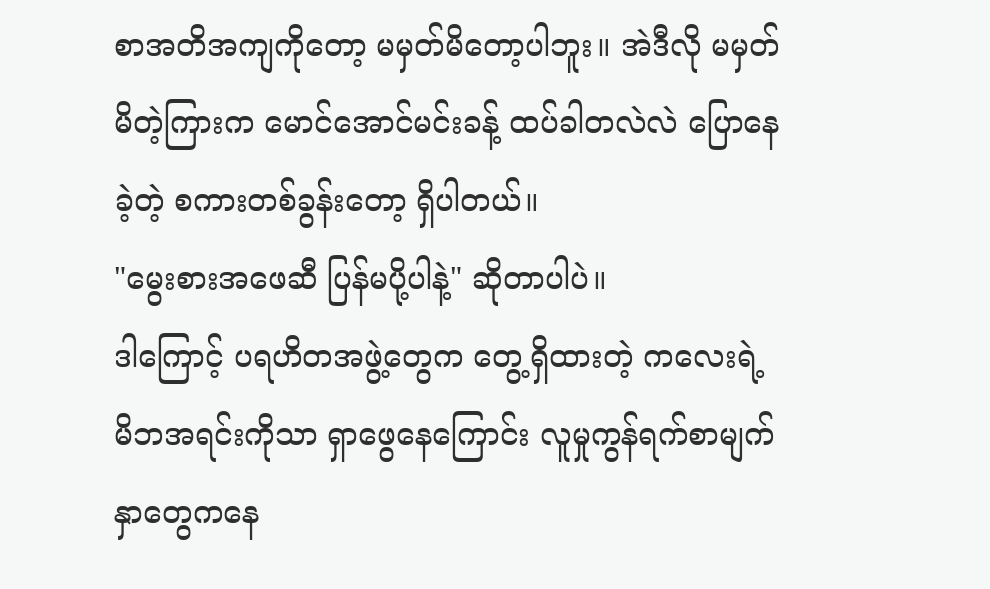စာအတိအကျကိုတော့ မမှတ်မိတော့ပါဘူး။ အဲဒီလို မမှတ်မိတဲ့ကြားက မောင်အောင်မင်းခန့် ထပ်ခါတလဲလဲ ပြောနေခဲ့တဲ့ စကားတစ်ခွန်းတော့ ရှိပါတယ်။
"မွေးစားအဖေဆီ ပြန်မပို့ပါနဲ့" ဆိုတာပါပဲ။
ဒါကြောင့် ပရဟိတအဖွဲ့တွေက တွေ့ရှိထားတဲ့ ကလေးရဲ့ မိဘအရင်းကိုသာ ရှာဖွေနေကြောင်း လူမှုကွန်ရက်စာမျက်နှာတွေကနေ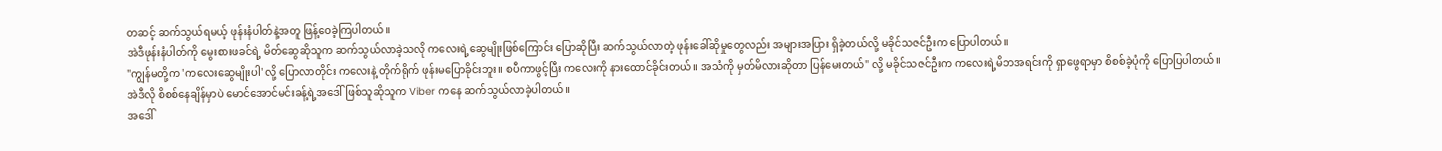တဆင့် ဆက်သွယ်ရမယ့် ဖုန်းနံပါတ်နဲ့အတူ ဖြန့်ဝေခဲ့ကြပါတယ်။
အဲဒီဖုန်းနံပါတ်ကို မွေးစားဖခင်ရဲ့ မိတ်ဆွေဆိုသူက ဆက်သွယ်လာခဲ့သလို ကလေးရဲ့ဆွေမျိုးဖြစ်ကြောင်း ပြောဆိုပြီး ဆက်သွယ်လာတဲ့ ဖုန်းခေါ်ဆိုမှုတွေလည်း အများအပြား ရှိခဲ့တယ်လို့ မခိုင်သဇင်ဦးက ပြောပါတယ်။
"ကျွန်မတို့က 'ကလေးဆွေမျိုးပါ' လို့ ပြောလာတိုင်း ကလေးနဲ့ တိုက်ရိုက် ဖုန်းမပြောခိုင်းဘူး။ စပီကာဖွင့်ပြီး ကလေးကို နားထောင်ခိုင်းတယ်။ အသံကို မှတ်မိလားဆိုတာ ပြန်မေးတယ်" လို့ မခိုင်သဇင်ဦးက ကလေးရဲ့မိဘအရင်းကို ရှာဖွေရာမှာ စိစစ်ခဲ့ပုံကို ပြောပြပါတယ်။
အဲဒီလို စိစစ်နေချိန်မှာပဲ မောင်အောင်မင်းခန့်ရဲ့အဒေါ်ဖြစ်သူဆိုသူက Viber ကနေ ဆက်သွယ်လာခဲ့ပါတယ်။
အဒေါ်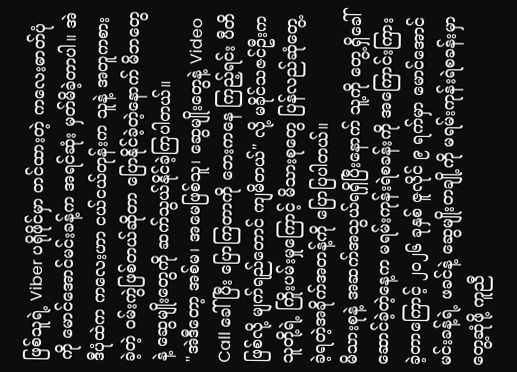ဖြစ်သူရဲ့ Viber ပရိုဖိုင်မှာ တင်ထားတဲ့ ကလေးဓာတ်ပုံကို မောင်အောင်မင်းခန့်က အရင်ဆုံး မှတ်မိခဲ့တာပါ။ အဲဒီပုံထဲက ကလေးဟာ ငယ်ငယ်တုန်းက သူနဲ့ အတူကစားခဲ့တဲ့ ဝမ်းကွဲဖြစ်တယ်ဆိုတာ ပြောနိုင်ခဲ့တဲ့နောက် မိဘတွေနဲ့ ဆွေမျိုးတွေကို ဆက်သွယ်နိုင်ခဲ့ကြပါတယ်။
"အဲဒီတော့ အစ်မ၊ အမေဖြစ်သူ၊ ဆွေမျိုးတွေနဲ့ Video Call ခေါ်ပြီး ပြောကြတာကို ဘေးကနေ ကြည့်ရင်း ပီတိဖြစ်လို့ မျက်ရည်တောင် ကျမိတယ်" လို့ မခိုင်သဇင်ဦးက သူတို့ရဲ့ ကြိုးပမ်းမှုကြောင့် မိသားစုတွေ ပြန်လည်ဆုံတွေ့ခဲ့ရတဲ့အခိုက်အတန့်ကို ပြောပြပါတယ်။
မိသားစုနဲ့ အဆက်အသွယ်ရရှိပြီးနောက် သူ့ကို တွေ့ရှိခေါ် ဆောင်ခဲ့တဲ့နေ့က မရမ်းကုန်းရဲစခန်းကို အကြောင်းကြားခဲ့တာကြောင့် ၂၀၂၆ ခုနှစ် ဇူလိုင် ၉ ရက်မှာ မောင်အောင်မင်းခန့်ရဲ့ ဖခင်နဲ့ ဆွေမျိုးတချို့ကို မရမ်းကုန်းရဲစခန်းမှာ တွေ့ဆုံဖို့ ကူညီ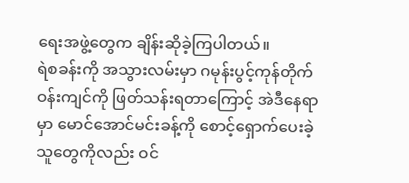ရေးအဖွဲ့တွေက ချိန်းဆိုခဲ့ကြပါတယ်။
ရဲစခန်းကို အသွားလမ်းမှာ ဂမုန်းပွင့်ကုန်တိုက်ဝန်းကျင်ကို ဖြတ်သန်းရတာကြောင့် အဲဒီနေရာမှာ မောင်အောင်မင်းခန့်ကို စောင့်ရှောက်ပေးခဲ့သူတွေကိုလည်း ဝင်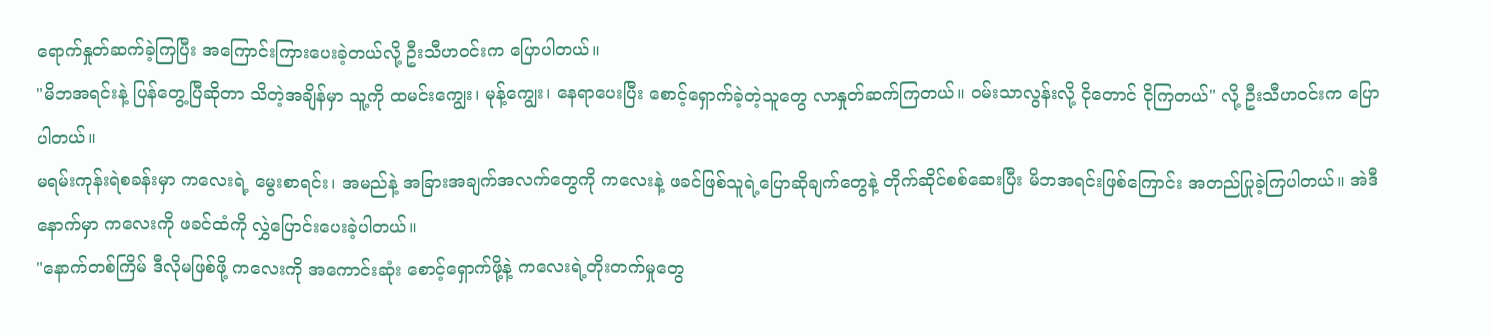ရောက်နှုတ်ဆက်ခဲ့ကြပြီး အကြောင်းကြားပေးခဲ့တယ်လို့ ဦးသီဟဝင်းက ပြောပါတယ်။
"မိဘအရင်းနဲ့ ပြန်တွေ့ပြီဆိုတာ သိတဲ့အချိန်မှာ သူ့ကို ထမင်းကျွေး၊ မုန့်ကျွေး၊ နေရာပေးပြီး စောင့်ရှောက်ခဲ့တဲ့သူတွေ လာနှုတ်ဆက်ကြတယ်။ ဝမ်းသာလွန်းလို့ ငိုတောင် ငိုကြတယ်" လို့ ဦးသီဟဝင်းက ပြောပါတယ်။
မရမ်းကုန်းရဲစခန်းမှာ ကလေးရဲ့ မွေးစာရင်း၊ အမည်နဲ့ အခြားအချက်အလက်တွေကို ကလေးနဲ့ ဖခင်ဖြစ်သူရဲ့ပြောဆိုချက်တွေနဲ့ တိုက်ဆိုင်စစ်ဆေးပြီး မိဘအရင်းဖြစ်ကြောင်း အတည်ပြုခဲ့ကြပါတယ်။ အဲဒီနောက်မှာ ကလေးကို ဖခင်ထံကို လွှဲပြောင်းပေးခဲ့ပါတယ်။
"နောက်တစ်ကြိမ် ဒီလိုမဖြစ်ဖို့ ကလေးကို အကောင်းဆုံး စောင့်ရှောက်ဖို့နဲ့ ကလေးရဲ့တိုးတက်မှုတွေ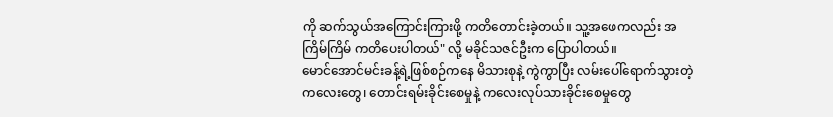ကို ဆက်သွယ်အကြောင်းကြားဖို့ ကတိတောင်းခဲ့တယ်။ သူ့အဖေကလည်း အကြိမ်ကြိမ် ကတိပေးပါတယ်" လို့ မခိုင်သဇင်ဦးက ပြောပါတယ်။
မောင်အောင်မင်းခန့်ရဲ့ဖြစ်စဉ်ကနေ မိသားစုနဲ့ ကွဲကွာပြီး လမ်းပေါ်ရောက်သွားတဲ့ ကလေးတွေ၊ တောင်းရမ်းခိုင်းစေမှုနဲ့ ကလေးလုပ်သားခိုင်းစေမှုတွေ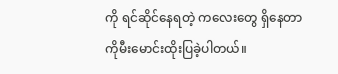ကို ရင်ဆိုင်နေရတဲ့ ကလေးတွေ ရှိနေတာကိုမီးမောင်းထိုးပြခဲ့ပါတယ်။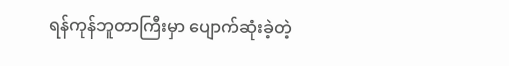ရန်ကုန်ဘူတာကြီးမှာ ပျောက်ဆုံးခဲ့တဲ့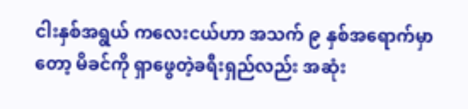ငါးနှစ်အရွယ် ကလေးငယ်ဟာ အသက် ၉ နှစ်အရောက်မှာတော့ မိခင်ကို ရှာဖွေတဲ့ခရီးရှည်လည်း အဆုံး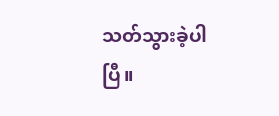သတ်သွားခဲ့ပါပြီ။